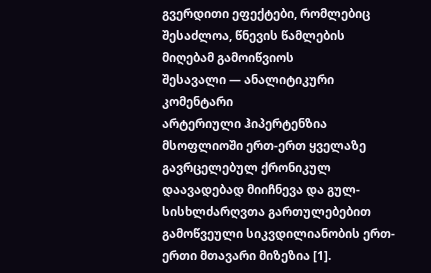გვერდითი ეფექტები, რომლებიც შესაძლოა, წნევის წამლების მიღებამ გამოიწვიოს
შესავალი — ანალიტიკური კომენტარი
არტერიული ჰიპერტენზია მსოფლიოში ერთ-ერთ ყველაზე გავრცელებულ ქრონიკულ დაავადებად მიიჩნევა და გულ-სისხლძარღვთა გართულებებით გამოწვეული სიკვდილიანობის ერთ-ერთი მთავარი მიზეზია [1].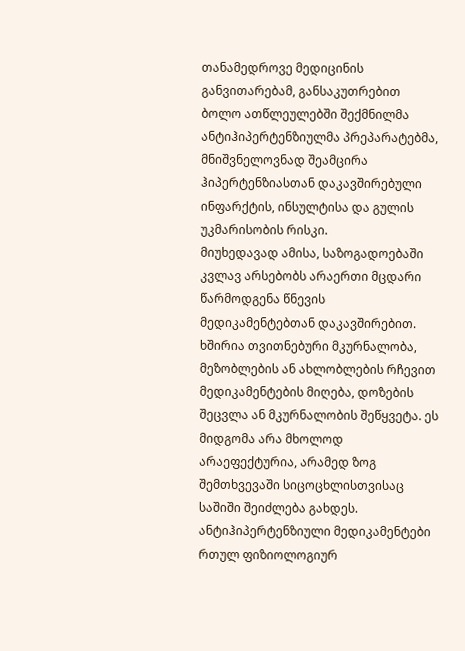თანამედროვე მედიცინის განვითარებამ, განსაკუთრებით ბოლო ათწლეულებში შექმნილმა ანტიჰიპერტენზიულმა პრეპარატებმა, მნიშვნელოვნად შეამცირა ჰიპერტენზიასთან დაკავშირებული ინფარქტის, ინსულტისა და გულის უკმარისობის რისკი.
მიუხედავად ამისა, საზოგადოებაში კვლავ არსებობს არაერთი მცდარი წარმოდგენა წნევის მედიკამენტებთან დაკავშირებით. ხშირია თვითნებური მკურნალობა, მეზობლების ან ახლობლების რჩევით მედიკამენტების მიღება, დოზების შეცვლა ან მკურნალობის შეწყვეტა. ეს მიდგომა არა მხოლოდ არაეფექტურია, არამედ ზოგ შემთხვევაში სიცოცხლისთვისაც საშიში შეიძლება გახდეს.
ანტიჰიპერტენზიული მედიკამენტები რთულ ფიზიოლოგიურ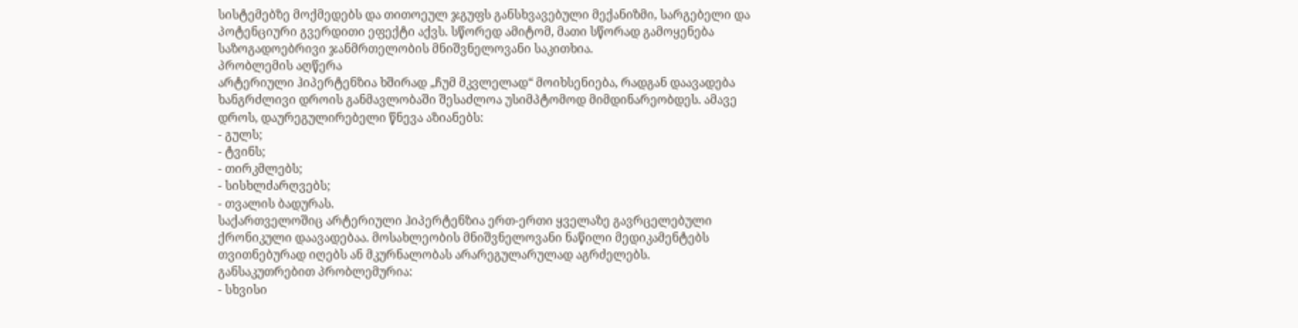სისტემებზე მოქმედებს და თითოეულ ჯგუფს განსხვავებული მექანიზმი, სარგებელი და პოტენციური გვერდითი ეფექტი აქვს. სწორედ ამიტომ, მათი სწორად გამოყენება საზოგადოებრივი ჯანმრთელობის მნიშვნელოვანი საკითხია.
პრობლემის აღწერა
არტერიული ჰიპერტენზია ხშირად „ჩუმ მკვლელად“ მოიხსენიება, რადგან დაავადება ხანგრძლივი დროის განმავლობაში შესაძლოა უსიმპტომოდ მიმდინარეობდეს. ამავე დროს, დაურეგულირებელი წნევა აზიანებს:
- გულს;
- ტვინს;
- თირკმლებს;
- სისხლძარღვებს;
- თვალის ბადურას.
საქართველოშიც არტერიული ჰიპერტენზია ერთ-ერთი ყველაზე გავრცელებული ქრონიკული დაავადებაა. მოსახლეობის მნიშვნელოვანი ნაწილი მედიკამენტებს თვითნებურად იღებს ან მკურნალობას არარეგულარულად აგრძელებს.
განსაკუთრებით პრობლემურია:
- სხვისი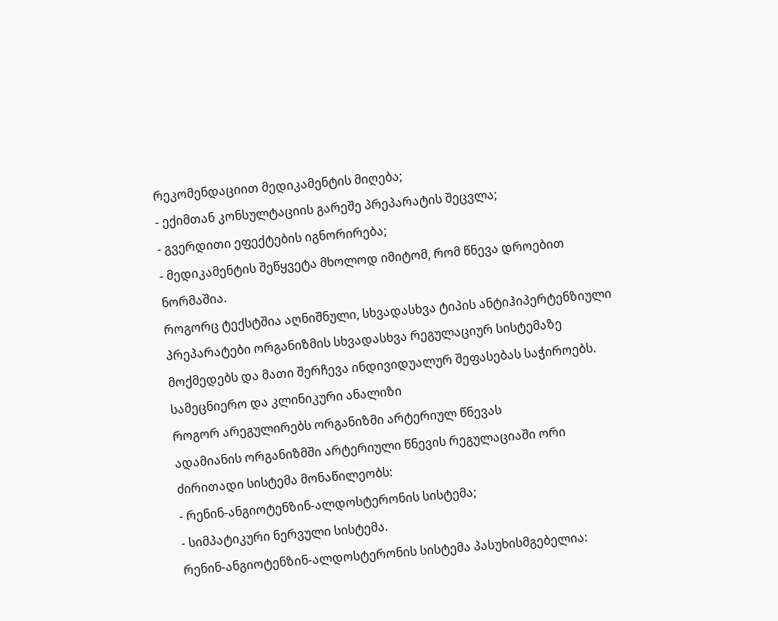რეკომენდაციით მედიკამენტის მიღება;
- ექიმთან კონსულტაციის გარეშე პრეპარატის შეცვლა;
- გვერდითი ეფექტების იგნორირება;
- მედიკამენტის შეწყვეტა მხოლოდ იმიტომ, რომ წნევა დროებით ნორმაშია.
როგორც ტექსტშია აღნიშნული, სხვადასხვა ტიპის ანტიჰიპერტენზიული პრეპარატები ორგანიზმის სხვადასხვა რეგულაციურ სისტემაზე მოქმედებს და მათი შერჩევა ინდივიდუალურ შეფასებას საჭიროებს.
სამეცნიერო და კლინიკური ანალიზი
როგორ არეგულირებს ორგანიზმი არტერიულ წნევას
ადამიანის ორგანიზმში არტერიული წნევის რეგულაციაში ორი ძირითადი სისტემა მონაწილეობს:
- რენინ-ანგიოტენზინ-ალდოსტერონის სისტემა;
- სიმპატიკური ნერვული სისტემა.
რენინ-ანგიოტენზინ-ალდოსტერონის სისტემა პასუხისმგებელია: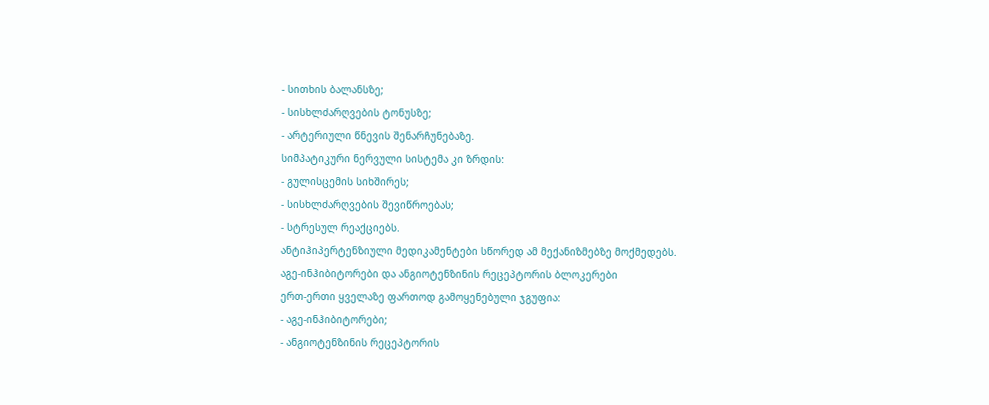- სითხის ბალანსზე;
- სისხლძარღვების ტონუსზე;
- არტერიული წნევის შენარჩუნებაზე.
სიმპატიკური ნერვული სისტემა კი ზრდის:
- გულისცემის სიხშირეს;
- სისხლძარღვების შევიწროებას;
- სტრესულ რეაქციებს.
ანტიჰიპერტენზიული მედიკამენტები სწორედ ამ მექანიზმებზე მოქმედებს.
აგე-ინჰიბიტორები და ანგიოტენზინის რეცეპტორის ბლოკერები
ერთ-ერთი ყველაზე ფართოდ გამოყენებული ჯგუფია:
- აგე-ინჰიბიტორები;
- ანგიოტენზინის რეცეპტორის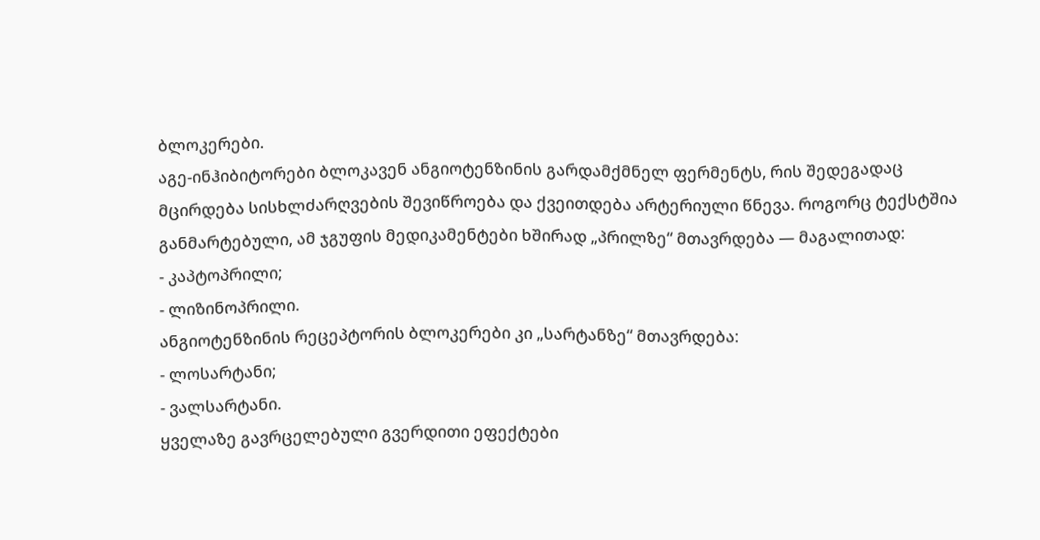ბლოკერები.
აგე-ინჰიბიტორები ბლოკავენ ანგიოტენზინის გარდამქმნელ ფერმენტს, რის შედეგადაც მცირდება სისხლძარღვების შევიწროება და ქვეითდება არტერიული წნევა. როგორც ტექსტშია განმარტებული, ამ ჯგუფის მედიკამენტები ხშირად „პრილზე“ მთავრდება — მაგალითად:
- კაპტოპრილი;
- ლიზინოპრილი.
ანგიოტენზინის რეცეპტორის ბლოკერები კი „სარტანზე“ მთავრდება:
- ლოსარტანი;
- ვალსარტანი.
ყველაზე გავრცელებული გვერდითი ეფექტები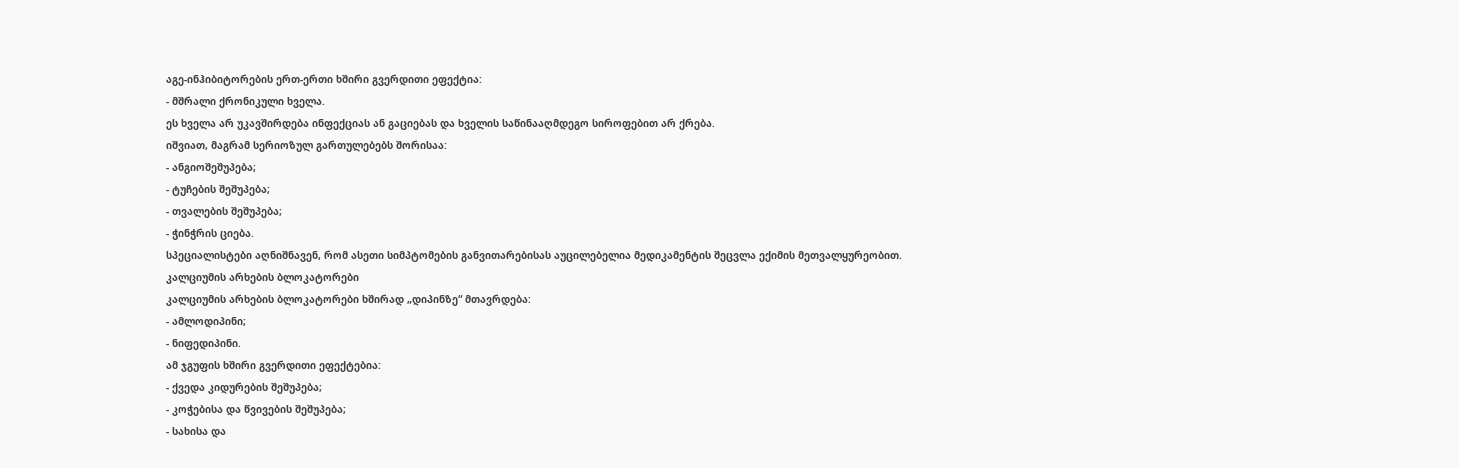აგე-ინჰიბიტორების ერთ-ერთი ხშირი გვერდითი ეფექტია:
- მშრალი ქრონიკული ხველა.
ეს ხველა არ უკავშირდება ინფექციას ან გაციებას და ხველის საწინააღმდეგო სიროფებით არ ქრება.
იშვიათ, მაგრამ სერიოზულ გართულებებს შორისაა:
- ანგიოშეშუპება;
- ტუჩების შეშუპება;
- თვალების შეშუპება;
- ჭინჭრის ციება.
სპეციალისტები აღნიშნავენ, რომ ასეთი სიმპტომების განვითარებისას აუცილებელია მედიკამენტის შეცვლა ექიმის მეთვალყურეობით.
კალციუმის არხების ბლოკატორები
კალციუმის არხების ბლოკატორები ხშირად „დიპინზე“ მთავრდება:
- ამლოდიპინი;
- ნიფედიპინი.
ამ ჯგუფის ხშირი გვერდითი ეფექტებია:
- ქვედა კიდურების შეშუპება;
- კოჭებისა და წვივების შეშუპება;
- სახისა და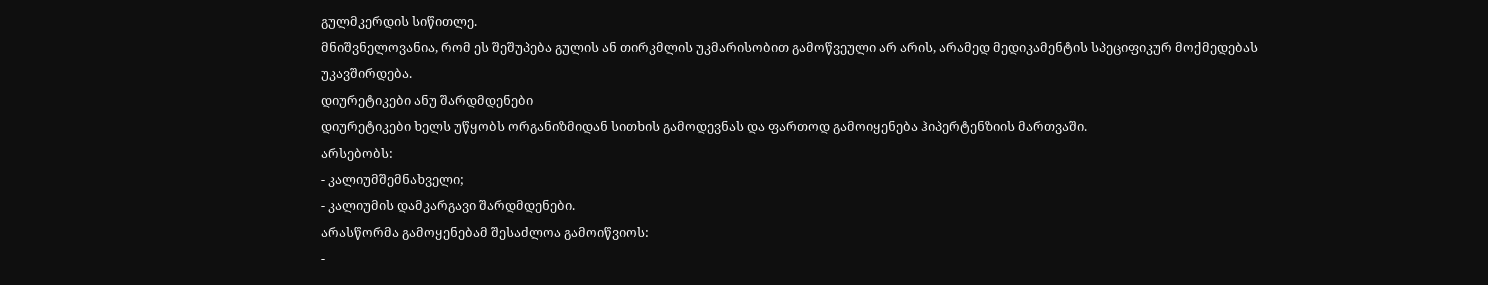გულმკერდის სიწითლე.
მნიშვნელოვანია, რომ ეს შეშუპება გულის ან თირკმლის უკმარისობით გამოწვეული არ არის, არამედ მედიკამენტის სპეციფიკურ მოქმედებას უკავშირდება.
დიურეტიკები ანუ შარდმდენები
დიურეტიკები ხელს უწყობს ორგანიზმიდან სითხის გამოდევნას და ფართოდ გამოიყენება ჰიპერტენზიის მართვაში.
არსებობს:
- კალიუმშემნახველი;
- კალიუმის დამკარგავი შარდმდენები.
არასწორმა გამოყენებამ შესაძლოა გამოიწვიოს:
-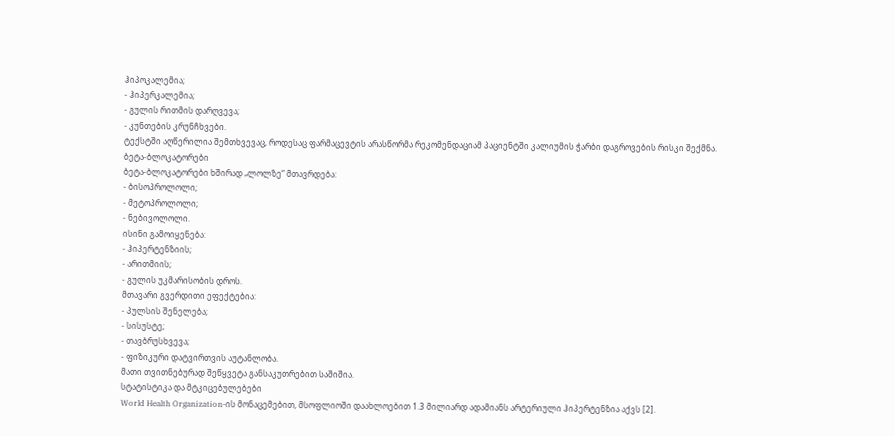ჰიპოკალემია;
- ჰიპერკალემია;
- გულის რითმის დარღვევა;
- კუნთების კრუნჩხვები.
ტექსტში აღწერილია შემთხვევაც, როდესაც ფარმაცევტის არასწორმა რეკომენდაციამ პაციენტში კალიუმის ჭარბი დაგროვების რისკი შექმნა.
ბეტა-ბლოკატორები
ბეტა-ბლოკატორები ხშირად „ლოლზე“ მთავრდება:
- ბისოპროლოლი;
- მეტოპროლოლი;
- ნებივოლოლი.
ისინი გამოიყენება:
- ჰიპერტენზიის;
- არითმიის;
- გულის უკმარისობის დროს.
მთავარი გვერდითი ეფექტებია:
- პულსის შენელება;
- სისუსტე;
- თავბრუსხვევა;
- ფიზიკური დატვირთვის აუტანლობა.
მათი თვითნებურად შეწყვეტა განსაკუთრებით საშიშია.
სტატისტიკა და მტკიცებულებები
World Health Organization-ის მონაცემებით, მსოფლიოში დაახლოებით 1.3 მილიარდ ადამიანს არტერიული ჰიპერტენზია აქვს [2].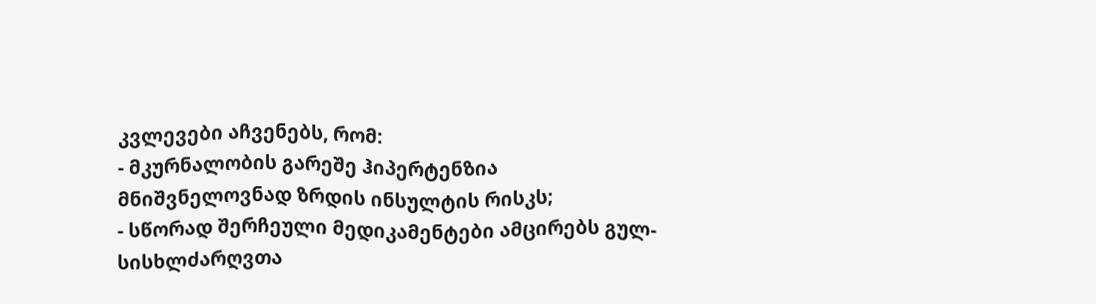კვლევები აჩვენებს, რომ:
- მკურნალობის გარეშე ჰიპერტენზია მნიშვნელოვნად ზრდის ინსულტის რისკს;
- სწორად შერჩეული მედიკამენტები ამცირებს გულ-სისხლძარღვთა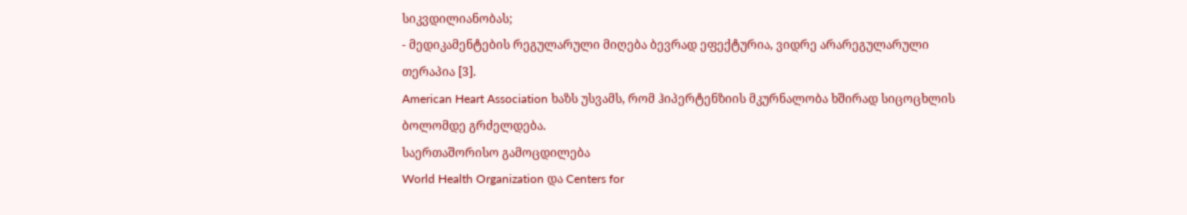სიკვდილიანობას;
- მედიკამენტების რეგულარული მიღება ბევრად ეფექტურია, ვიდრე არარეგულარული თერაპია [3].
American Heart Association ხაზს უსვამს, რომ ჰიპერტენზიის მკურნალობა ხშირად სიცოცხლის ბოლომდე გრძელდება.
საერთაშორისო გამოცდილება
World Health Organization და Centers for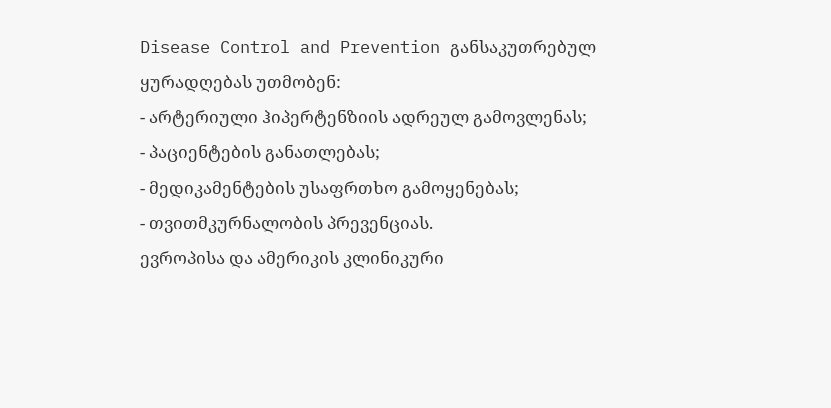Disease Control and Prevention განსაკუთრებულ ყურადღებას უთმობენ:
- არტერიული ჰიპერტენზიის ადრეულ გამოვლენას;
- პაციენტების განათლებას;
- მედიკამენტების უსაფრთხო გამოყენებას;
- თვითმკურნალობის პრევენციას.
ევროპისა და ამერიკის კლინიკური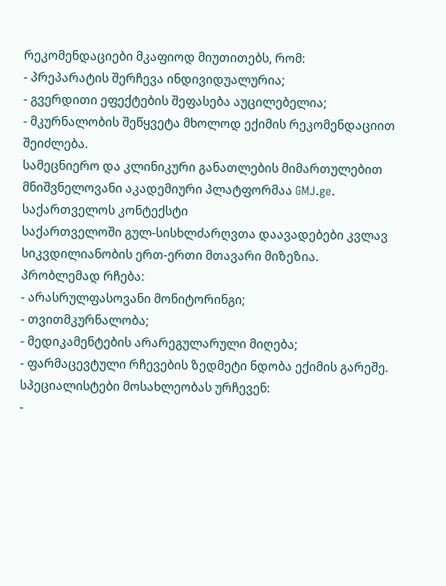რეკომენდაციები მკაფიოდ მიუთითებს, რომ:
- პრეპარატის შერჩევა ინდივიდუალურია;
- გვერდითი ეფექტების შეფასება აუცილებელია;
- მკურნალობის შეწყვეტა მხოლოდ ექიმის რეკომენდაციით შეიძლება.
სამეცნიერო და კლინიკური განათლების მიმართულებით მნიშვნელოვანი აკადემიური პლატფორმაა GMJ.ge.
საქართველოს კონტექსტი
საქართველოში გულ-სისხლძარღვთა დაავადებები კვლავ სიკვდილიანობის ერთ-ერთი მთავარი მიზეზია.
პრობლემად რჩება:
- არასრულფასოვანი მონიტორინგი;
- თვითმკურნალობა;
- მედიკამენტების არარეგულარული მიღება;
- ფარმაცევტული რჩევების ზედმეტი ნდობა ექიმის გარეშე.
სპეციალისტები მოსახლეობას ურჩევენ:
-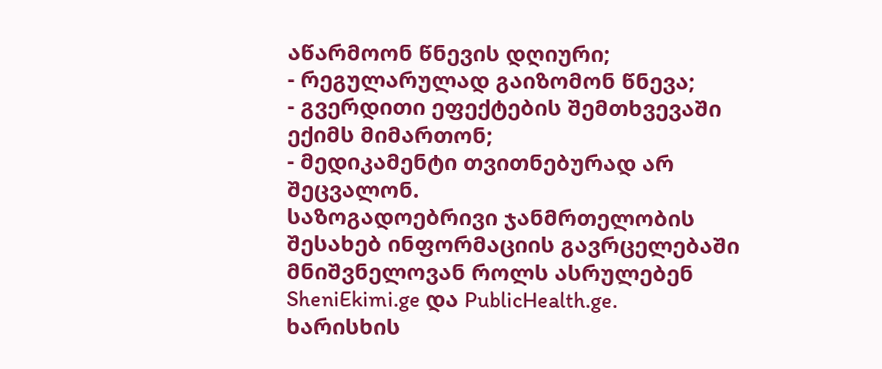აწარმოონ წნევის დღიური;
- რეგულარულად გაიზომონ წნევა;
- გვერდითი ეფექტების შემთხვევაში ექიმს მიმართონ;
- მედიკამენტი თვითნებურად არ შეცვალონ.
საზოგადოებრივი ჯანმრთელობის შესახებ ინფორმაციის გავრცელებაში მნიშვნელოვან როლს ასრულებენ SheniEkimi.ge და PublicHealth.ge.
ხარისხის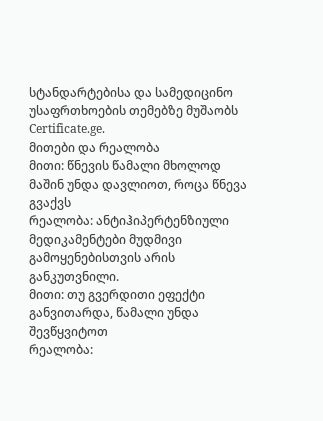სტანდარტებისა და სამედიცინო უსაფრთხოების თემებზე მუშაობს Certificate.ge.
მითები და რეალობა
მითი: წნევის წამალი მხოლოდ მაშინ უნდა დავლიოთ, როცა წნევა გვაქვს
რეალობა: ანტიჰიპერტენზიული მედიკამენტები მუდმივი გამოყენებისთვის არის განკუთვნილი.
მითი: თუ გვერდითი ეფექტი განვითარდა, წამალი უნდა შევწყვიტოთ
რეალობა: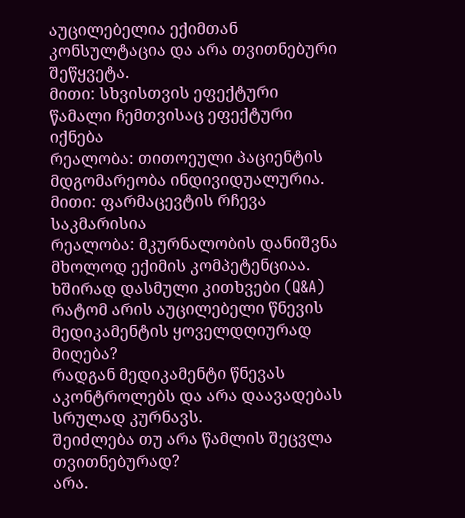აუცილებელია ექიმთან კონსულტაცია და არა თვითნებური შეწყვეტა.
მითი: სხვისთვის ეფექტური წამალი ჩემთვისაც ეფექტური იქნება
რეალობა: თითოეული პაციენტის მდგომარეობა ინდივიდუალურია.
მითი: ფარმაცევტის რჩევა საკმარისია
რეალობა: მკურნალობის დანიშვნა მხოლოდ ექიმის კომპეტენციაა.
ხშირად დასმული კითხვები (Q&A)
რატომ არის აუცილებელი წნევის მედიკამენტის ყოველდღიურად მიღება?
რადგან მედიკამენტი წნევას აკონტროლებს და არა დაავადებას სრულად კურნავს.
შეიძლება თუ არა წამლის შეცვლა თვითნებურად?
არა.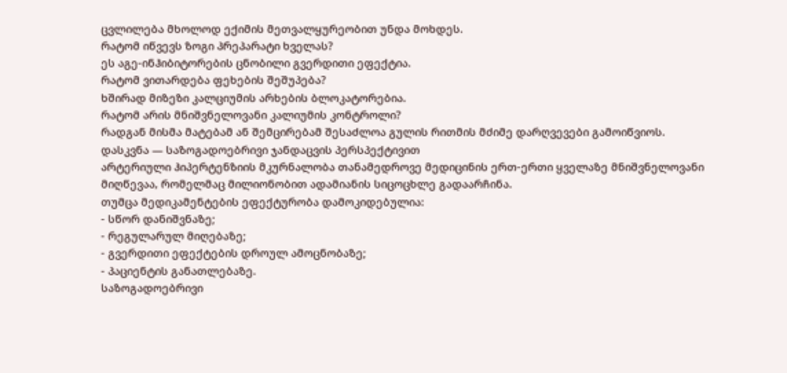ცვლილება მხოლოდ ექიმის მეთვალყურეობით უნდა მოხდეს.
რატომ იწვევს ზოგი პრეპარატი ხველას?
ეს აგე-ინჰიბიტორების ცნობილი გვერდითი ეფექტია.
რატომ ვითარდება ფეხების შეშუპება?
ხშირად მიზეზი კალციუმის არხების ბლოკატორებია.
რატომ არის მნიშვნელოვანი კალიუმის კონტროლი?
რადგან მისმა მატებამ ან შემცირებამ შესაძლოა გულის რითმის მძიმე დარღვევები გამოიწვიოს.
დასკვნა — საზოგადოებრივი ჯანდაცვის პერსპექტივით
არტერიული ჰიპერტენზიის მკურნალობა თანამედროვე მედიცინის ერთ-ერთი ყველაზე მნიშვნელოვანი მიღწევაა, რომელმაც მილიონობით ადამიანის სიცოცხლე გადაარჩინა.
თუმცა მედიკამენტების ეფექტურობა დამოკიდებულია:
- სწორ დანიშვნაზე;
- რეგულარულ მიღებაზე;
- გვერდითი ეფექტების დროულ ამოცნობაზე;
- პაციენტის განათლებაზე.
საზოგადოებრივი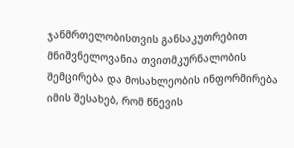ჯანმრთელობისთვის განსაკუთრებით მნიშვნელოვანია თვითმკურნალობის შემცირება და მოსახლეობის ინფორმირება იმის შესახებ, რომ წნევის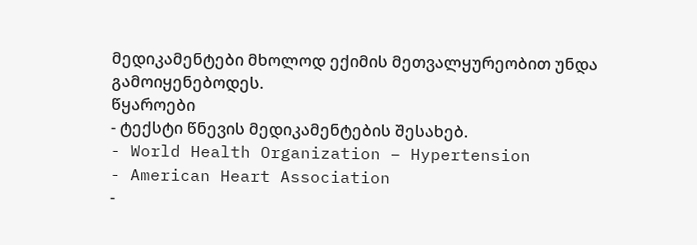მედიკამენტები მხოლოდ ექიმის მეთვალყურეობით უნდა გამოიყენებოდეს.
წყაროები
- ტექსტი წნევის მედიკამენტების შესახებ.
- World Health Organization – Hypertension
- American Heart Association
-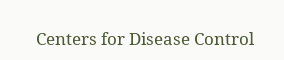Centers for Disease Control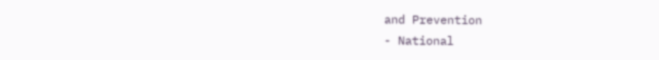and Prevention
- National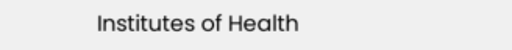Institutes of Health